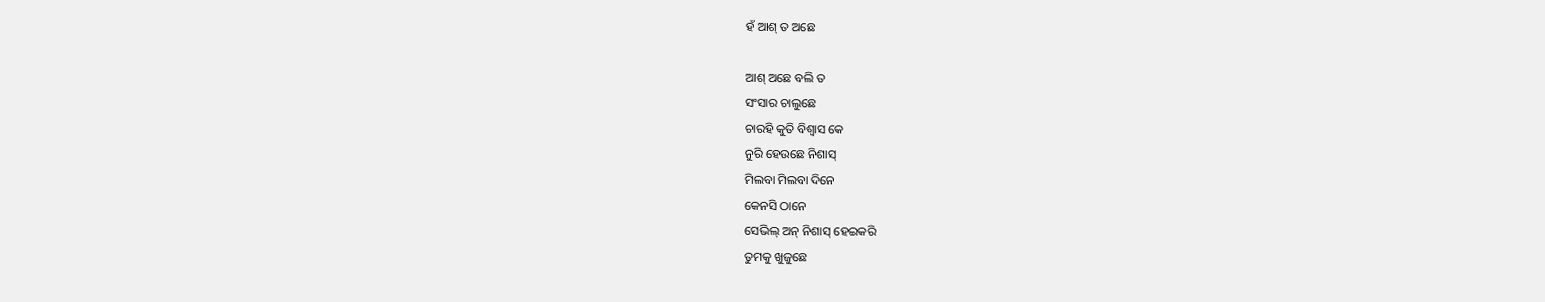ହଁ ଆଶ୍ ତ ଅଛେ

ଆଶ୍ ଅଛେ ବଲି ତ
ସଂସାର ଚାଲୁଛେ
ଚାରହି କୁତି ବିଶ୍ବାସ କେ
ନୁରି ହେଉଛେ ନିଶାସ୍
ମିଲବା ମିଲବା ଦିନେ
କେନସି ଠାନେ
ସେଭିଲ୍ ଅନ୍ ନିଶାସ୍ ହେଇକରି
ତୁମକୁ ଖୁଜୁଛେ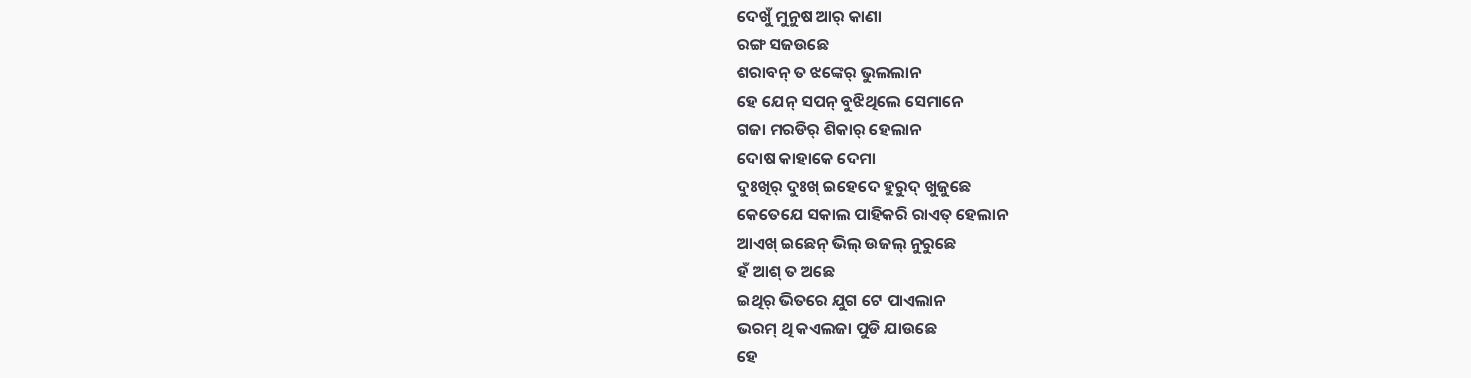ଦେଖୁଁ ମୁନୁଷ ଆର୍ କାଣା
ରଙ୍ଗ ସଜଉଛେ
ଶରାବନ୍ ତ ଝଙ୍କେର୍ ଭୁଲଲାନ
ହେ ଯେନ୍ ସପନ୍ ବୁଝିଥିଲେ ସେମାନେ
ଗଜା ମରଡିର୍ ଶିକାର୍ ହେଲାନ
ଦୋଷ କାହାକେ ଦେମା
ଦୁଃଖିର୍ ଦୁଃଖ୍ ଇହେଦେ ହୁରୁଦ୍ ଖୁଜୁଛେ
କେତେଯେ ସକାଲ ପାହିକରି ରାଏତ୍ ହେଲାନ
ଆଏଖ୍ ଇଛେନ୍ ଭିଲ୍ ଉଜଲ୍ ନୁରୁଛେ
ହଁ ଆଶ୍ ତ ଅଛେ
ଇଥିର୍ ଭିତରେ ଯୁଗ ଟେ ପାଏଲାନ
ଭରମ୍ ଥି କଏଲଜା ପୁଡି ଯାଉଛେ
ହେ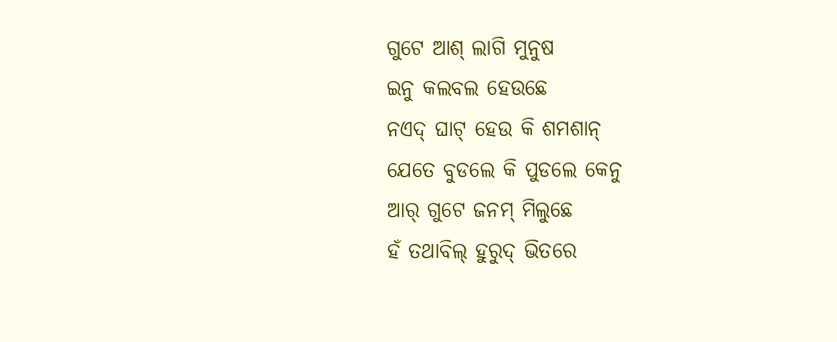ଗୁଟେ ଆଶ୍ ଲାଗି ମୁନୁଷ
ଇନୁ କଲବଲ ହେଉଛେ
ନଏଦ୍ ଘାଟ୍ ହେଉ କି ଶମଶାନ୍
ଯେତେ ବୁଡଲେ କି ପୁଡଲେ କେନୁ
ଆର୍ ଗୁଟେ ଜନମ୍ ମିଲୁଛେ
ହଁ ତଥାବିଲ୍ ହୁରୁଦ୍ ଭିତରେ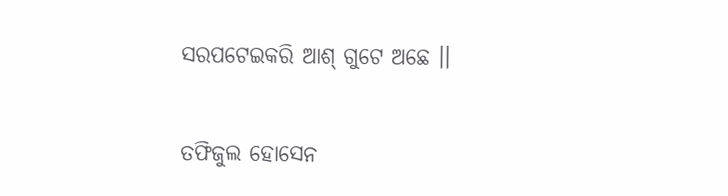ସରପଟେଇକରି ଆଶ୍ ଗୁଟେ ଅଛେ ।।

ତଫିଜୁଲ ହୋସେନ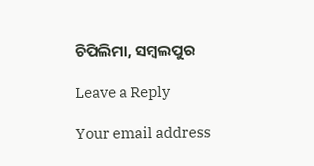ଚିପିଲିମା, ସମ୍ବଲପୁର

Leave a Reply

Your email address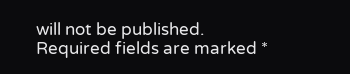will not be published. Required fields are marked *